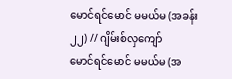မောင်ရင်မောင် မမယ်မ (အခန်း ၂၂) // ဂျိမ်းစ်လှကျော်
မောင်ရင်မောင် မမယ်မ (အ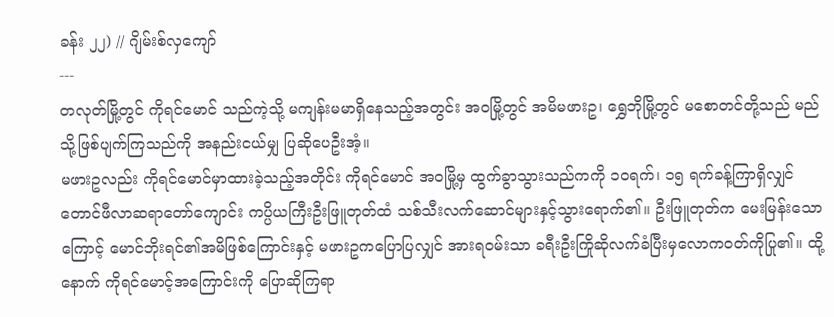ခန်း ၂၂) // ဂျိမ်းစ်လှကျော်
---
တလုတ်မြို့တွင် ကိုရင်မောင် သည်ကဲ့သို့ မကျန်းမမာရှိနေသည့်အတွင်း အဝမြို့တွင် အမိမဖားဥ၊ ရွှေဘိုမြို့တွင် မစောတင်တို့သည် မည်သို့ဖြစ်ပျက်ကြသည်ကို အနည်းငယ်မျှ ပြဆိုပေဦးအံ့။
မဖားဥလည်း ကိုရင်မောင်မှာထားခဲ့သည့်အတိုင်း ကိုရင်မောင် အဝမြို့မှ ထွက်ခွာသွားသည်ကကို ၁၀ရက်၊ ၁၅ ရက်ခန့်ကြာရှိလျှင် တောင်ဖီလာဆရာတော်ကျောင်း ကပ္ပိယကြီးဦးဖြူတုတ်ထံ သစ်သီးလက်ဆောင်များနှင့်သွားရောက်၏။ ဦးဖြူတုတ်က မေးမြန်းသောကြောင့် မောင်ဘိုးရင်၏အမိဖြစ်ကြောင်းနှင့် မဖားဥကပြောပြလျှင် အားရဝမ်းသာ ခရီးဦးကြိုဆိုလက်ခံပြီးမှလောကဝတ်ကိုပြု၏။ ထို့နောက် ကိုရင်မောင့်အကြောင်းကို ပြောဆိုကြရာ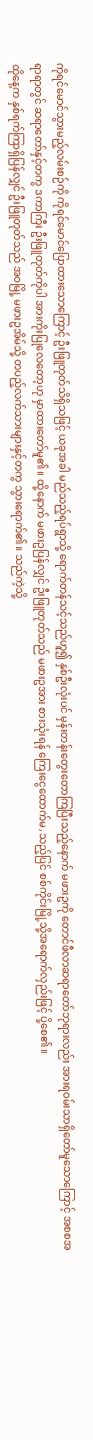ကိုရင်မောင်သွားမည့်လမ်းစဉ်ကို ကိုရင်မောင်ပြောထားသောကြောင့် ဦးဖြူတုတ်သိရှိသဖြင့် ယခုအခါ မည်သည့်ရပ်ရွာသို့ ရောက်တန်သင့်သည်ဟူ၍ နှစ်ဦးလုံးပင် မှန်းတန်းတွေးတောကြပြီးသည့်နောက် မဖားဥကို တောင်ဖီလာဆရာတော်ဘုရားလည်း အားရဝမ်းသာရှိတော်မူသောကြောင့် အစစအရာရာတွင် ဆရာတော်နှင့်တကွ ဒကာကြီး ဦးဖြူတုတ်ကိုပါ အားကိုးပြုလေတော့ဟု မှာထားတော်မူ၏။ ထို့နောက် မဖားဥပြန်လျှင် ဦးဖြူတုတ်သည် မဖားဥအား စားသုံးရန် ကြေးငွေထောက်မ,သည့်ပြင် စစ်ကိုင်းမြို့သို့အရောက်လှည်းဖြင့် ပို့စေ၏။
ထိုနေ့က နှစ်ရက်ကြာရှိပြန်လျှင် ဦးဖြူတုတ်သည် အဝမြို့ မဖားဥအိမ်သို့ တပည့်လက်သားများနှင့်တကွ သွားရောက်၏။ သည်ကဲ့သို့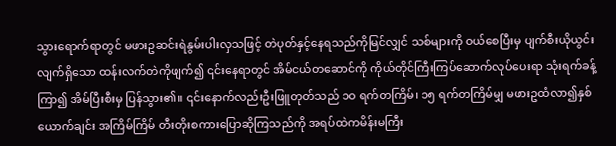သွားရောက်ရာတွင် မဖားဥဆင်းရဲနွမ်းပါးလှသဖြင့် တဲပုတ်နှင့်နေရသည်ကိုမြင်လျှင် သစ်များကို ဝယ်စေပြီးမှ ပျက်စီးယိုယွင်းလျက်ရှိသော ထန်းလက်တဲကိုဖျက်၍ ၎င်းနေရာတွင် အိမ်ငယ်တဆောင်ကို ကိုယ်တိုင်ကြီးကြပ်ဆောက်လုပ်ပေးရာ သုံးရက်ခန့်ကြာ၍ အိမ်ပြီးစီးမှ ပြန်သွား၏။ ၎င်းနောက်လည်းဦးဖြူတုတ်သည် ၁ဝ ရက်တကြိမ်၊ ၁၅ ရက်တကြိမ်မျှ မဖားဥထံလာ၍နှစ်ယောက်ချင်း အကြိမ်ကြိမ် တီးတိုးစကားပြောဆိုကြသည်ကို အရပ်ထဲကမိန်းမကြီး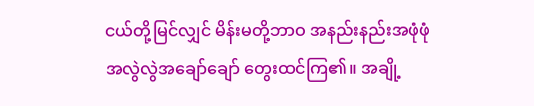ငယ်တို့မြင်လျှင် မိန်းမတို့ဘာဝ အနည်းနည်းအဖုံဖုံ အလွဲလွဲအချော်ချော် တွေးထင်ကြ၏။ အချို့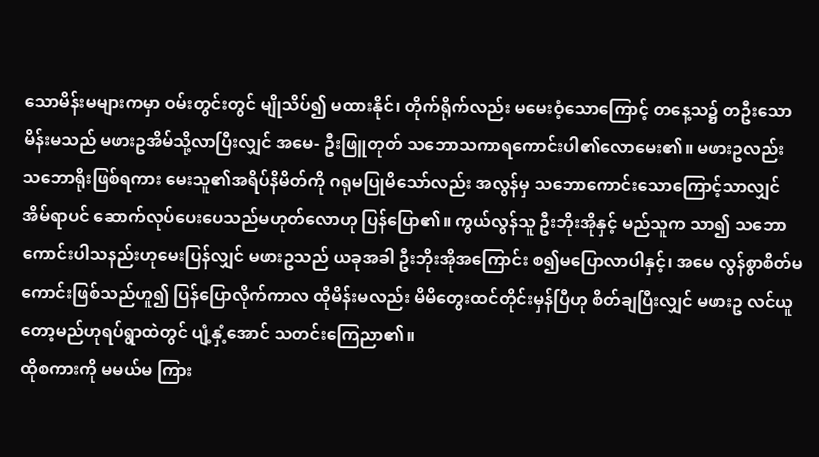သောမိန်းမများကမှာ ဝမ်းတွင်းတွင် မျိုသိပ်၍ မထားနိုင်၊ တိုက်ရိုက်လည်း မမေးဝံ့သောကြောင့် တနေ့သ၌ တဦးသောမိန်းမသည် မဖားဥအိမ်သို့လာပြီးလျှင် အမေ- ဦးဖြူတုတ် သဘောသကာရကောင်းပါ၏လောမေး၏။ မဖားဥလည်း သဘောရိုးဖြစ်ရကား မေးသူ၏အရိပ်နိမိတ်ကို ဂရုမပြုမိသော်လည်း အလွန်မှ သဘောကောင်းသောကြောင့်သာလျှင် အိမ်ရာပင် ဆောက်လုပ်ပေးပေသည်မဟုတ်လောဟု ပြန်ပြော၏။ ကွယ်လွန်သူ ဦးဘိုးအိုနှင့် မည်သူက သာ၍ သဘောကောင်းပါသနည်းဟုမေးပြန်လျှင် မဖားဥသည် ယခုအခါ ဦးဘိုးအိုအကြောင်း စ၍မပြောလာပါနှင့်၊ အမေ လွန်စွာစိတ်မကောင်းဖြစ်သည်ဟူ၍ ပြန်ပြောလိုက်ကာလ ထိုမိန်းမလည်း မိမိတွေးထင်တိုင်းမှန်ပြီဟု စိတ်ချပြီးလျှင် မဖားဥ လင်ယူတော့မည်ဟုရပ်ရွာထဲတွင် ပျံ့နှံ့အောင် သတင်းကြေညာ၏။
ထိုစကားကို မမယ်မ ကြား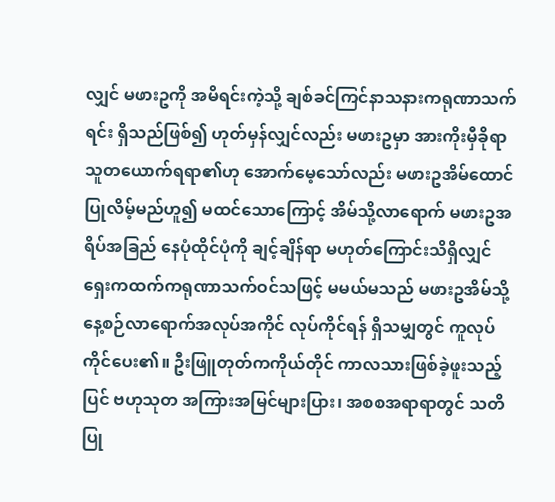လျှင် မဖားဥကို အမိရင်းကဲ့သို့ ချစ်ခင်ကြင်နာသနားကရုဏာသက်ရင်း ရှိသည်ဖြစ်၍ ဟုတ်မှန်လျှင်လည်း မဖားဥမှာ အားကိုးမှီခိုရာသူတယောက်ရရာ၏ဟု အောက်မေ့သော်လည်း မဖားဥအိမ်ထောင်ပြုလိမ့်မည်ဟူ၍ မထင်သောကြောင့် အိမ်သို့လာရောက် မဖားဥအရိပ်အခြည် နေပုံထိုင်ပုံကို ချင့်ချိန်ရာ မဟုတ်ကြောင်းသိရှိလျှင် ရှေးကထက်ကရုဏာသက်ဝင်သဖြင့် မမယ်မသည် မဖားဥအိမ်သို့ နေ့စဉ်လာရောက်အလုပ်အကိုင် လုပ်ကိုင်ရန် ရှိသမျှတွင် ကူလုပ်ကိုင်ပေး၏။ ဦးဖြူတုတ်ကကိုယ်တိုင် ကာလသားဖြစ်ခဲ့ဖူးသည့်ပြင် ဗဟုသုတ အကြားအမြင်များပြား၊ အစစအရာရာတွင် သတိပြု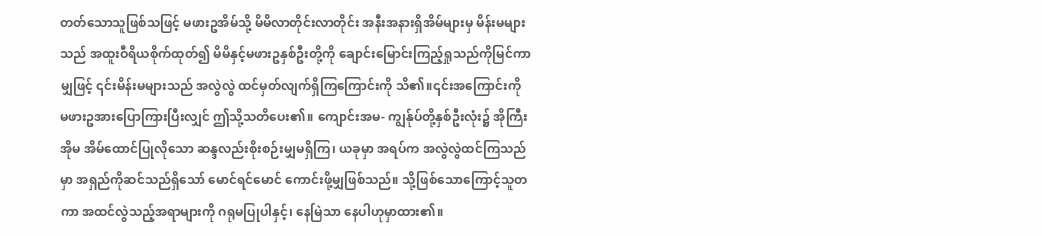တတ်သောသူဖြစ်သဖြင့် မဖားဥအိမ်သို့ မိမိလာတိုင်းလာတိုင်း အနီးအနားရှိအိမ်များမှ မိန်းမများသည် အထူးဝီရိယစိုက်ထုတ်၍ မိမိနှင့်မဖားဥနှစ်ဦးတို့ကို ချောင်းမြောင်းကြည့်ရှုသည်ကိုမြင်ကာမျှဖြင့် ၎င်းမိန်းမများသည် အလွဲလွဲ ထင်မှတ်လျက်ရှိကြကြောင်းကို သိ၏။၎င်းအကြောင်းကို မဖားဥအားပြောကြားပြီးလျှင် ဤသို့သတိပေး၏။ ကျောင်းအမ- ကျွန်ုပ်တို့နှစ်ဦးလုံး၌ အိုကြီးအိုမ အိမ်ထောင်ပြုလိုသော ဆန္ဒလည်းစိုးစဉ်းမျှမရှိကြ၊ ယခုမှာ အရပ်က အလွဲလွဲထင်ကြသည်မှာ အရှည်ကိုဆင်သည်ရှိသော် မောင်ရင်မောင် ကောင်းဖို့မျှဖြစ်သည်။ သို့ဖြစ်သောကြောင့်သူတကာ အထင်လွဲသည့်အရာများကို ဂရုမပြုပါနှင့်၊ နေမြဲသာ နေပါဟုမှာထား၏။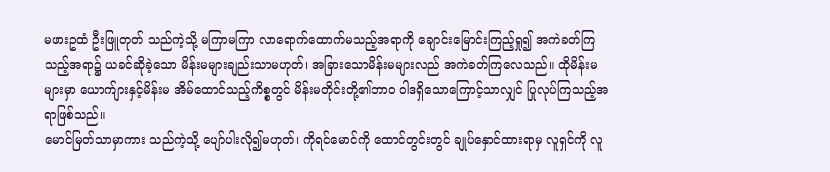မဖားဥထံ ဦးဖြူတုတ် သည်ကဲ့သို့ မကြာမကြာ လာရောက်ထောက်မသည့်အရာကို ချောင်းမြောင်းကြည့်ရှု၍ အကဲခတ်ကြသည့်အရာ၌ ယခင်ဆိုခဲ့သော မိန်းမများချည်းသာမဟုတ်၊ အခြားသောမိန်းမများလည် အကဲခတ်ကြလေသည်။ ထိုမိန်းမများမှာ ယောက်ျားနှင့်မိန်းမ အိမ်ထောင်သည့်ကိစ္စတွင် မိန်းမတိုင်းတို့၏ဘာဝ ဝါဒရှိသောကြောင့်သာလျှင် ပြုလုပ်ကြသည့်အရာဖြစ်သည်။
မောင်မြတ်သာမှာကား သည်ကဲ့သို့ ပျော်ပါးလို၍မဟုတ်၊ ကိုရင်မောင်ကို ထောင်တွင်းတွင် ချုပ်နှောင်ထားရာမှ လူရှင်ကို လူ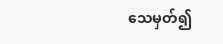သေမှတ်၍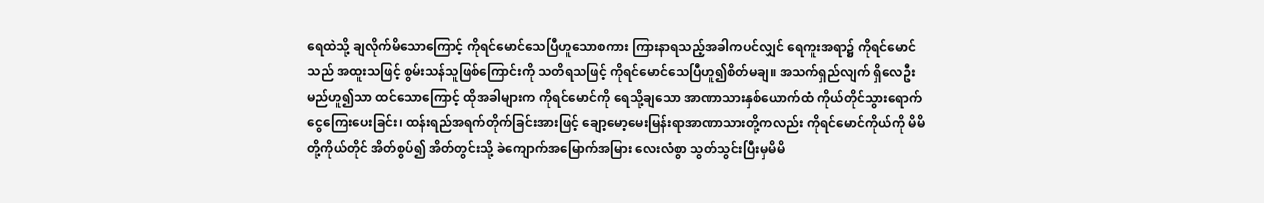ရေထဲသို့ ချလိုက်မိသောကြောင့် ကိုရင်မောင်သေပြီဟူသောစကား ကြားနာရသည့်အခါကပင်လျှင် ရေကူးအရာ၌ ကိုရင်မောင်သည် အထူးသဖြင့် စွမ်းသန်သူဖြစ်ကြောင်းကို သတိရသဖြင့် ကိုရင်မောင်သေပြီဟူ၍စိတ်မချ။ အသက်ရှည်လျက် ရှိလေဦးမည်ဟူ၍သာ ထင်သောကြောင့် ထိုအခါများက ကိုရင်မောင်ကို ရေသို့ချသော အာဏာသားနှစ်ယောက်ထံ ကိုယ်တိုင်သွားရောက်ငွေကြေးပေးခြင်း၊ ထန်းရည်အရက်တိုက်ခြင်းအားဖြင့် ချော့မော့မေးမြန်းရာအာဏာသားတို့ကလည်း ကိုရင်မောင်ကိုယ်ကို မိမိတို့ကိုယ်တိုင် အိတ်စွပ်၍ အိတ်တွင်းသို့ ခဲကျောက်အမြောက်အမြား လေးလံစွာ သွတ်သွင်းပြီးမှမိမိ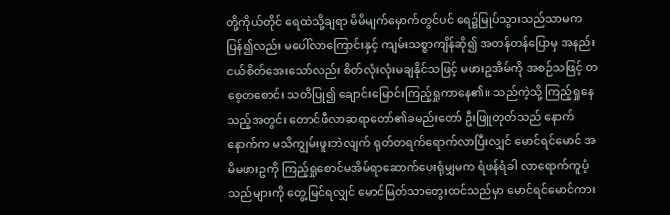တို့ကိုယ်တိုင် ရေထဲသို့ချရာ မိမိမျက်မှောက်တွင်ပင် ရေ၌မြုပ်သွားသည်သာမက ပြန်၍လည်း မပေါ်လာကြောင်းနှင့် ကျမ်းသစ္စာကျိန်ဆို၍ အတန်တန်ပြောမှ အနည်းငယ်စိတ်အေးသော်လည်း စိတ်လုံးလုံးမချနိုင်သဖြင့် မဖားဥအိမ်ကို အစဉ်သဖြင့် တစေ့တစောင်း သတိပြု၍ ချောင်းမြောင်းကြည့်ရှုကာနေ၏။ သည်ကဲ့သို့ ကြည့်ရှုနေသည့်အတွင်း တောင်ဖီလာဆရာတော်၏ခမည်းတော် ဦးဖြူတုတ်သည် နောက်နောက်က မသိကျွမ်းဖူးဘဲလျက် ရုတ်တရက်ရောက်လာပြီးလျှင် မောင်ရင်မောင် အမိမဖားဥကို ကြည့်ရှုစောင်မအိမ်ရာဆောက်ပေးရုံမျှမက ရံဖန်ရံခါ လာရောက်ကူပံ့သည်များကို တွေ့မြင်ရလျှင် မောင်မြတ်သာတွေးထင်သည်မှာ မောင်ရင်မောင်ကား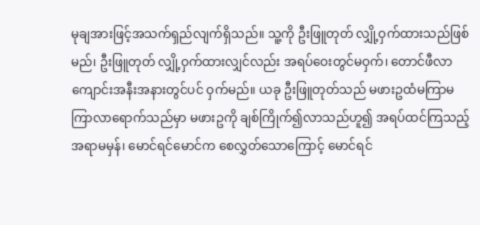မုချအားဖြင့်အသက်ရှည်လျက်ရှိသည်။ သူ့ကို ဦးဖြူတုတ် လျှို့ဝှက်ထားသည်ဖြစ်မည်၊ ဦးဖြူတုတ် လျှို့ဝှက်ထားလျှင်လည်း အရပ်ဝေးတွင်မဝှက်၊ တောင်ဖီလာကျောင်းအနီးအနားတွင်ပင် ဝှက်မည်။ ယခု ဦးဖြူတုတ်သည် မဖားဥထံမကြာမကြာလာရောက်သည်မှာ မဖားဥကို ချစ်ကြိုက်၍လာသည်ဟူ၍ အရပ်ထင်ကြသည့်အရာမမှန်၊ မောင်ရင်မောင်က စေလွှတ်သောကြောင့် မောင်ရင်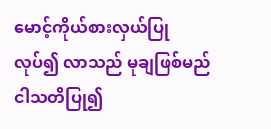မောင့်ကိုယ်စားလှယ်ပြုလုပ်၍ လာသည် မုချဖြစ်မည် ငါသတိပြု၍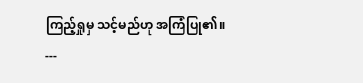ကြည့်ရှုမှ သင့်မည်ဟု အကြံပြု၏။
---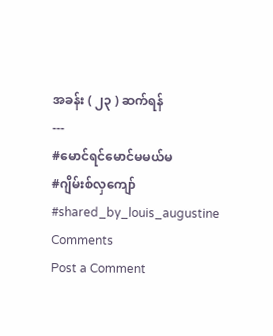အခန်း ( ၂၃ ) ဆက်ရန်
---
#မောင်ရင်မောင်မမယ်မ
#ဂျိမ်းစ်လှကျော်
#shared_by_louis_augustine
Comments
Post a Comment